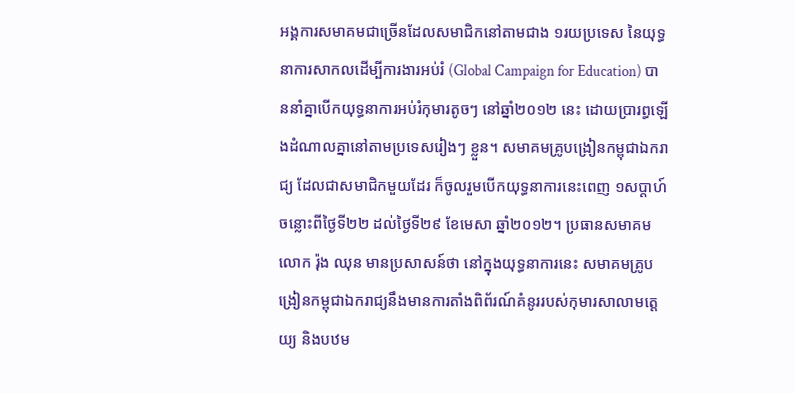អង្គការសមាគមជាច្រើនដែលសមាជិកនៅតាមជាង ១រយប្រទេស នៃយុទ្ធនាការសាកលដើម្បីការងារអប់រំ (Global Campaign for Education) បាននាំគ្នាបើកយុទ្ធនាការអប់រំកុមារតូចៗ នៅឆ្នាំ២០១២ នេះ ដោយប្រារព្ធឡើងដំណាលគ្នានៅតាមប្រទេសរៀងៗ ខ្លួន។ សមាគមគ្រូបង្រៀនកម្ពុជាឯករាជ្យ ដែលជាសមាជិកមួយដែរ ក៏ចូលរួមបើកយុទ្ធនាការនេះពេញ ១សប្ដាហ៍ ចន្លោះពីថ្ងៃទី២២ ដល់ថ្ងៃទី២៩ ខែមេសា ឆ្នាំ២០១២។ ប្រធានសមាគម លោក រ៉ុង ឈុន មានប្រសាសន៍ថា នៅក្នុងយុទ្ធនាការនេះ សមាគមគ្រូបង្រៀនកម្ពុជាឯករាជ្យនឹងមានការតាំងពិព័រណ៍គំនូររបស់កុមារសាលាមត្តេយ្យ និងបឋម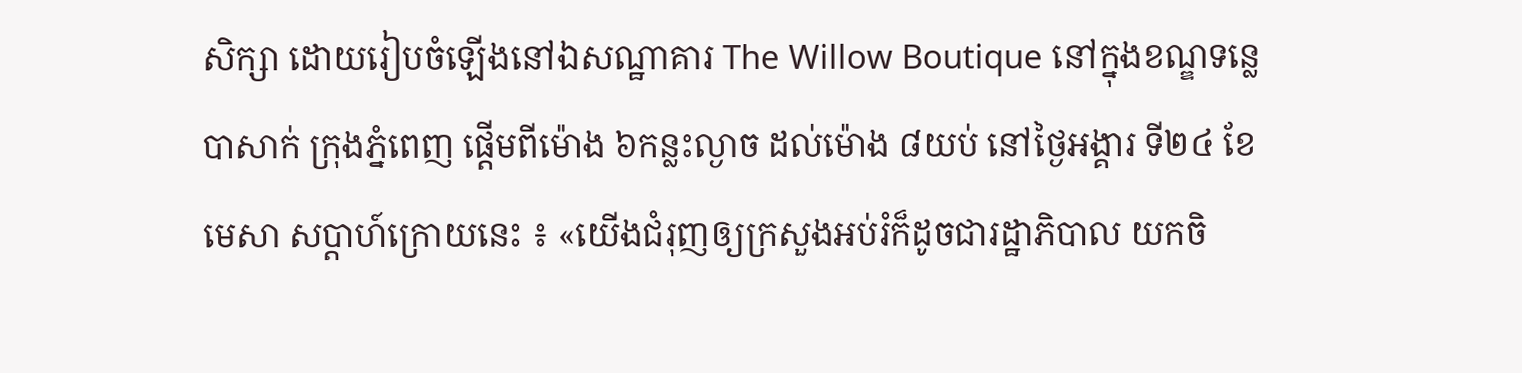សិក្សា ដោយរៀបចំឡើងនៅឯសណ្ឋាគារ The Willow Boutique នៅក្នុងខណ្ឌទន្លេបាសាក់ ក្រុងភ្នំពេញ ផ្ដើមពីម៉ោង ៦កន្លះល្ងាច ដល់ម៉ោង ៨យប់ នៅថ្ងៃអង្គារ ទី២៤ ខែមេសា សប្ដាហ៍ក្រោយនេះ ៖ «យើងជំរុញឲ្យក្រសួងអប់រំក៏ដូចជារដ្ឋាភិបាល យកចិ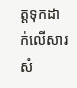ត្តទុកដាក់លើសារសំ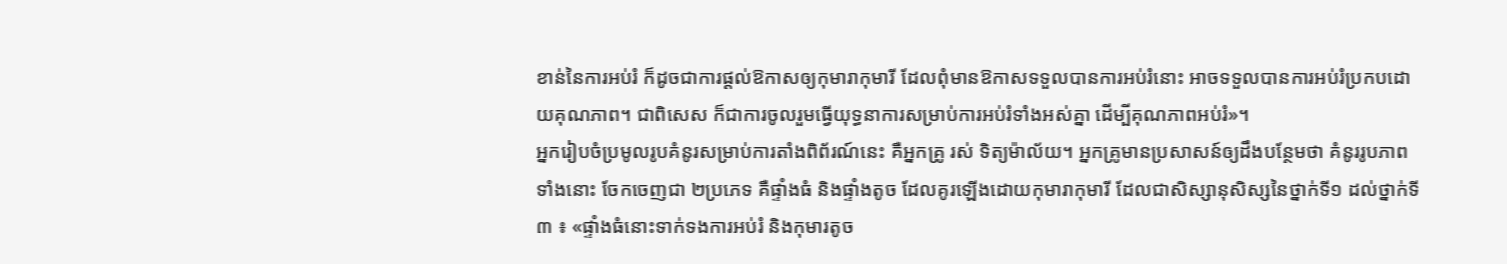ខាន់នៃការអប់រំ ក៏ដូចជាការផ្ដល់ឱកាសឲ្យកុមារាកុមារី ដែលពុំមានឱកាសទទួលបានការអប់រំនោះ អាចទទួលបានការអប់រំប្រកបដោយគុណភាព។ ជាពិសេស ក៏ជាការចូលរួមធ្វើយុទ្ធនាការសម្រាប់ការអប់រំទាំងអស់គ្នា ដើម្បីគុណភាពអប់រំ»។
អ្នករៀបចំប្រមូលរូបគំនូរសម្រាប់ការតាំងពិព័រណ៍នេះ គឺអ្នកគ្រូ រស់ ទិត្យម៉ាល័យ។ អ្នកគ្រូមានប្រសាសន៍ឲ្យដឹងបន្ថែមថា គំនូររូបភាពទាំងនោះ ចែកចេញជា ២ប្រភេទ គឺផ្ទាំងធំ និងផ្ទាំងតូច ដែលគូរឡើងដោយកុមារាកុមារី ដែលជាសិស្សានុសិស្សនៃថ្នាក់ទី១ ដល់ថ្នាក់ទី៣ ៖ «ផ្ទាំងធំនោះទាក់ទងការអប់រំ និងកុមារតូច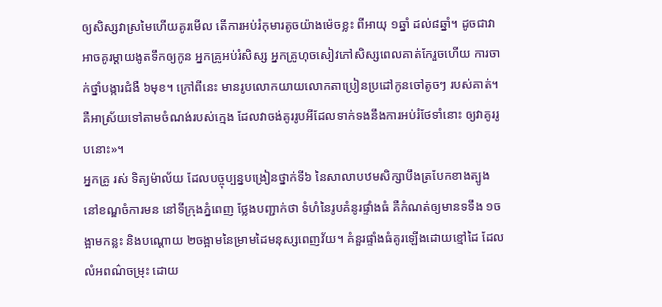ឲ្យសិស្សវាស្រមៃហើយគូរមើល តើការអប់រំកុមារតូចយ៉ាងម៉េចខ្លះ ពីអាយុ ១ឆ្នាំ ដល់៨ឆ្នាំ។ ដូចជាវាអាចគូរម្ដាយងូតទឹកឲ្យកូន អ្នកគ្រូអប់រំសិស្ស អ្នកគ្រូហុចសៀវភៅសិស្សពេលគាត់កែរួចហើយ ការចាក់ថ្នាំបង្ការជំងឺ ៦មុខ។ ក្រៅពីនេះ មានរូបលោកយាយលោកតាប្រៀនប្រដៅកូនចៅតូចៗ របស់គាត់។ គឺអាស្រ័យទៅតាមចំណង់របស់ក្មេង ដែលវាចង់គូររូបអីដែលទាក់ទងនឹងការអប់រំថែទាំនោះ ឲ្យវាគូររូបនោះ»។
អ្នកគ្រូ រស់ ទិត្យម៉ាល័យ ដែលបច្ចុប្បន្នបង្រៀនថ្នាក់ទី៦ នៃសាលាបឋមសិក្សាបឹងត្របែកខាងត្បូង នៅខណ្ឌចំការមន នៅទីក្រុងភ្នំពេញ ថ្លែងបញ្ជាក់ថា ទំហំនៃរូបគំនូរផ្ទាំងធំ គឺកំណត់ឲ្យមានទទឹង ១ចង្អាមកន្លះ និងបណ្ដោយ ២ចង្អាមនៃម្រាមដៃមនុស្សពេញវ័យ។ គំនួរផ្ទាំងធំគូរឡើងដោយខ្មៅដៃ ដែលលំអពណ៌ចម្រុះ ដោយ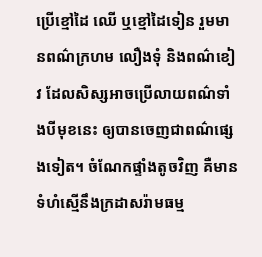ប្រើខ្មៅដៃ ឈើ ឬខ្មៅដៃទៀន រួមមានពណ៌ក្រហម លឿងទុំ និងពណ៌ខៀវ ដែលសិស្សអាចប្រើលាយពណ៌ទាំងបីមុខនេះ ឲ្យបានចេញជាពណ៌ផ្សេងទៀត។ ចំណែកផ្ទាំងតូចវិញ គឺមានទំហំស្មើនឹងក្រដាសរ៉ាមធម្ម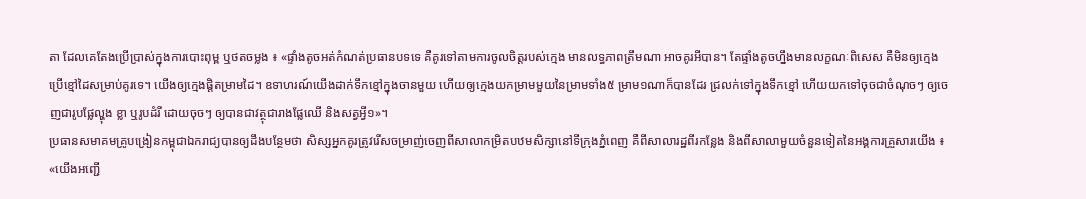តា ដែលគេតែងប្រើប្រាស់ក្នុងការបោះពុម្ព ឬថតចម្លង ៖ «ផ្ទាំងតូចអត់កំណត់ប្រធានបទទេ គឺគូរទៅតាមការចូលចិត្តរបស់ក្មេង មានលទ្ធភាពត្រឹមណា អាចគូរអីបាន។ តែផ្ទាំងតូចហ្នឹងមានលក្ខណៈពិសេស គឺមិនឲ្យក្មេងប្រើខ្មៅដៃសម្រាប់គូរទេ។ យើងឲ្យក្មេងផ្ដិតម្រាមដៃ។ ឧទាហរណ៍យើងដាក់ទឹកខ្មៅក្នុងចានមួយ ហើយឲ្យក្មេងយកម្រាមមួយនៃម្រាមទាំង៥ ម្រាម១ណាក៏បានដែរ ជ្រលក់ទៅក្នុងទឹកខ្មៅ ហើយយកទៅចុចជាចំណុចៗ ឲ្យចេញជារូបផ្លែល្ហុង ខ្លា ឬរូបដំរី ដោយចុចៗ ឲ្យបានជាវត្ថុជារាងផ្លែឈើ និងសត្វអ្វី១»។
ប្រធានសមាគមគ្រូបង្រៀនកម្ពុជាឯករាជ្យបានឲ្យដឹងបន្ថែមថា សិស្សអ្នកគូរត្រូវរើសចម្រាញ់ចេញពីសាលាកម្រិតបឋមសិក្សានៅទីក្រុងភ្នំពេញ គឺពីសាលារដ្ឋពីរកន្លែង និងពីសាលាមួយចំនួនទៀតនៃអង្គការគ្រួសារយើង ៖ «យើងអញ្ជើ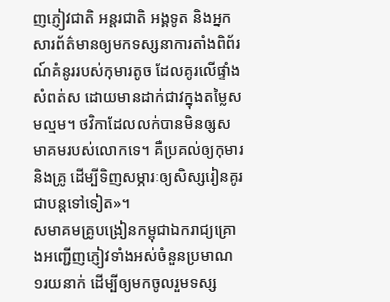ញភ្ញៀវជាតិ អន្តរជាតិ អង្គទូត និងអ្នកសារព័ត៌មានឲ្យមកទស្សនាការតាំងពិព័រណ៍គំនូររបស់កុមារតូច ដែលគូរលើផ្ទាំងសំពត់ស ដោយមានដាក់ជាវក្នុងតម្លៃសមល្មម។ ថវិកាដែលលក់បានមិនឲ្សសមាគមរបស់លោកទេ។ គឺប្រគល់ឲ្យកុមារ និងគ្រូ ដើម្បីទិញសម្ភារៈឲ្យសិស្សរៀនគូរជាបន្តទៅទៀត»។
សមាគមគ្រូបង្រៀនកម្ពុជាឯករាជ្យគ្រោងអញ្ជើញភ្ញៀវទាំងអស់ចំនួនប្រមាណ ១រយនាក់ ដើម្បីឲ្យមកចូលរួមទស្ស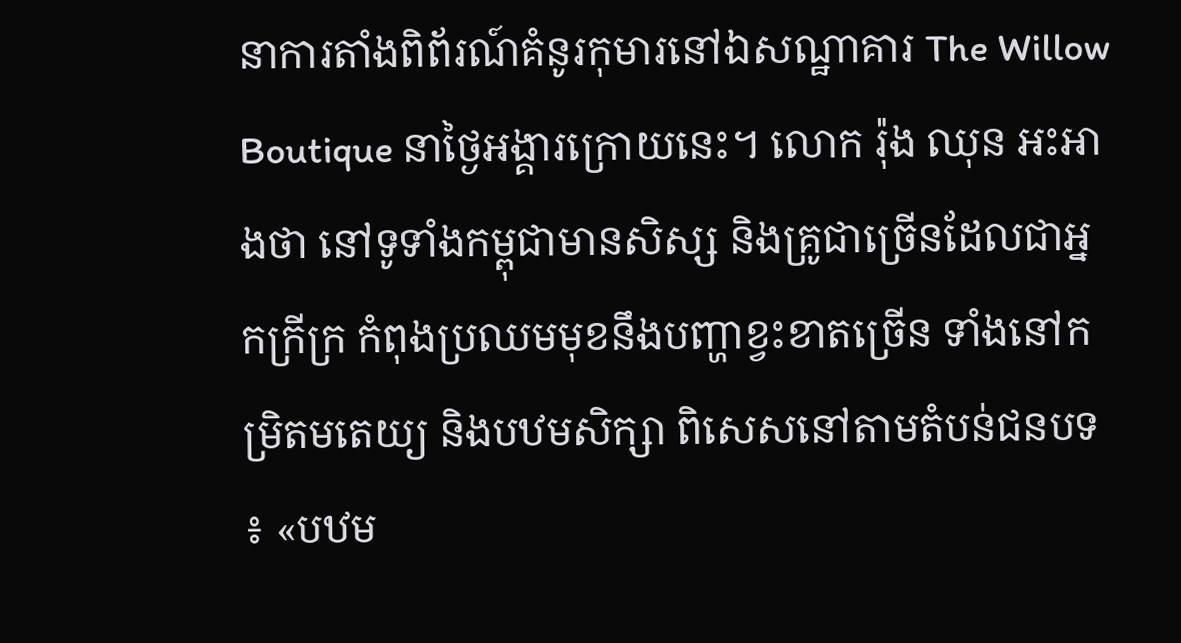នាការតាំងពិព័រណ៍គំនូរកុមារនៅឯសណ្ឋាគារ The Willow Boutique នាថ្ងៃអង្គារក្រោយនេះ។ លោក រ៉ុង ឈុន អះអាងថា នៅទូទាំងកម្ពុជាមានសិស្ស និងគ្រូជាច្រើនដែលជាអ្នកក្រីក្រ កំពុងប្រឈមមុខនឹងបញ្ហាខ្វះខាតច្រើន ទាំងនៅកម្រិតមតេយ្យ និងបឋមសិក្សា ពិសេសនៅតាមតំបន់ជនបទ ៖ «បឋម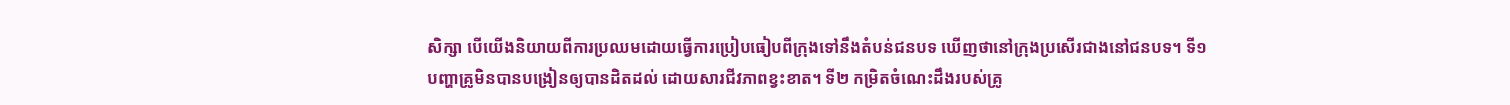សិក្សា បើយើងនិយាយពីការប្រឈមដោយធ្វើការប្រៀបធៀបពីក្រុងទៅនឹងតំបន់ជនបទ ឃើញថានៅក្រុងប្រសើរជាងនៅជនបទ។ ទី១ បញ្ហាគ្រូមិនបានបង្រៀនឲ្យបានដិតដល់ ដោយសារជីវភាពខ្វះខាត។ ទី២ កម្រិតចំណេះដឹងរបស់គ្រូ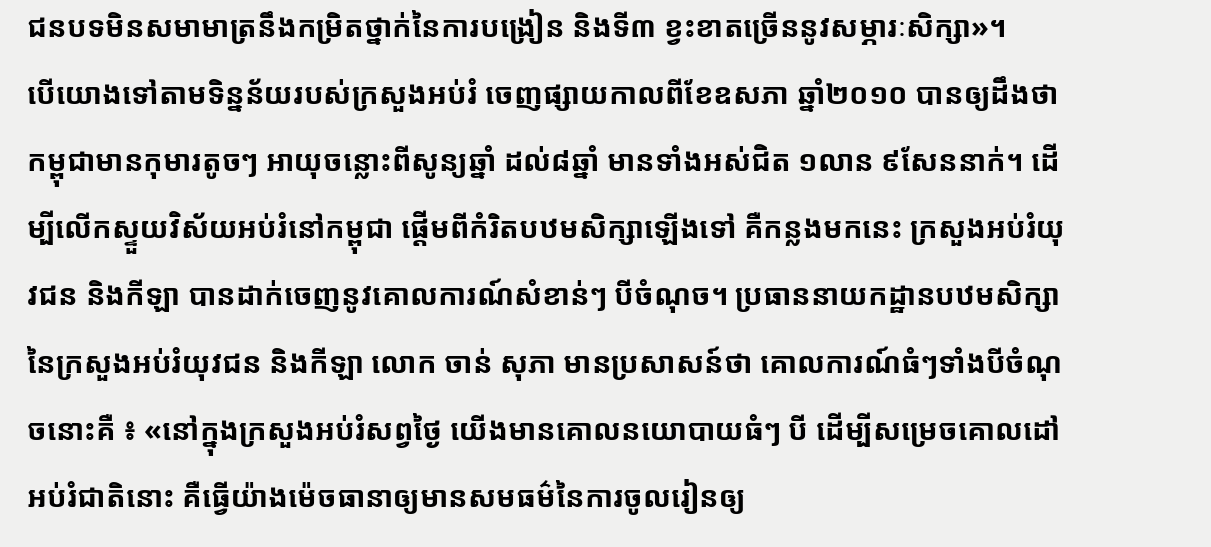ជនបទមិនសមាមាត្រនឹងកម្រិតថ្នាក់នៃការបង្រៀន និងទី៣ ខ្វះខាតច្រើននូវសម្ភារៈសិក្សា»។
បើយោងទៅតាមទិន្នន័យរបស់ក្រសួងអប់រំ ចេញផ្សាយកាលពីខែឧសភា ឆ្នាំ២០១០ បានឲ្យដឹងថា កម្ពុជាមានកុមារតូចៗ អាយុចន្លោះពីសូន្យឆ្នាំ ដល់៨ឆ្នាំ មានទាំងអស់ជិត ១លាន ៩សែននាក់។ ដើម្បីលើកស្ទួយវិស័យអប់រំនៅកម្ពុជា ផ្តើមពីកំរិតបឋមសិក្សាឡើងទៅ គឺកន្លងមកនេះ ក្រសួងអប់រំយុវជន និងកីឡា បានដាក់ចេញនូវគោលការណ៍សំខាន់ៗ បីចំណុច។ ប្រធាននាយកដ្ឋានបឋមសិក្សានៃក្រសួងអប់រំយុវជន និងកីឡា លោក ចាន់ សុភា មានប្រសាសន៍ថា គោលការណ៍ធំៗទាំងបីចំណុចនោះគឺ ៖ «នៅក្នុងក្រសួងអប់រំសព្វថ្ងៃ យើងមានគោលនយោបាយធំៗ បី ដើម្បីសម្រេចគោលដៅអប់រំជាតិនោះ គឺធ្វើយ៉ាងម៉េចធានាឲ្យមានសមធម៌នៃការចូលរៀនឲ្យ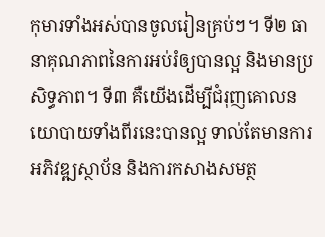កុមារទាំងអស់បានចូលរៀនគ្រប់ៗ។ ទី២ ធានាគុណភាពនៃការអប់រំឲ្យបានល្អ និងមានប្រសិទ្ធភាព។ ទី៣ គឺយើងដើម្បីជំរុញគោលនយោបាយទាំងពីរនេះបានល្អ ទាល់តែមានការអភិវឌ្ឍស្ថាប័ន និងការកសាងសមត្ថ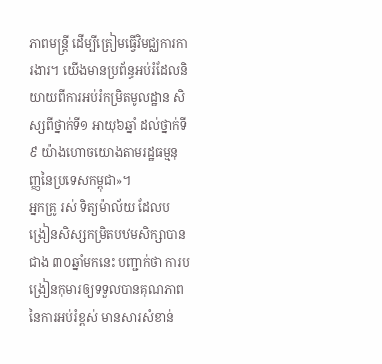ភាពមន្ត្រី ដើម្បីត្រៀមធ្វើវិមជ្ឈការការងារ។ យើងមានប្រព័ន្ធអប់រំដែលនិយាយពីការអប់រំកម្រិតមូលដ្ឋាន សិស្សពីថ្នាក់ទី១ អាយុ៦ឆ្នាំ ដល់ថ្នាក់ទី៩ យ៉ាងហោចយោងតាមរដ្ឋធម្មនុញ្ញនៃប្រទេសកម្ពុជា»។
អ្នកគ្រូ រស់ ទិត្យម៉ាល័យ ដែលបង្រៀនសិស្សកម្រិតបឋមសិក្សាបានជាង ៣០ឆ្នាំមកនេះ បញ្ជាក់ថា ការបង្រៀនកុមារឲ្យទទួលបានគុណភាពនៃការអប់រំខ្ពស់ មានសារសំខាន់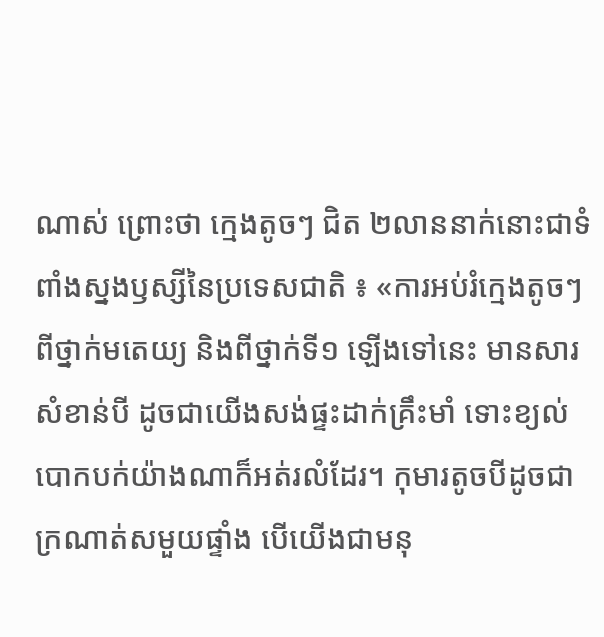ណាស់ ព្រោះថា ក្មេងតូចៗ ជិត ២លាននាក់នោះជាទំពាំងស្នងឫស្សីនៃប្រទេសជាតិ ៖ «ការអប់រំក្មេងតូចៗពីថ្នាក់មតេយ្យ និងពីថ្នាក់ទី១ ឡើងទៅនេះ មានសារសំខាន់បី ដូចជាយើងសង់ផ្ទះដាក់គ្រឹះមាំ ទោះខ្យល់បោកបក់យ៉ាងណាក៏អត់រលំដែរ។ កុមារតូចបីដូចជាក្រណាត់សមួយផ្ទាំង បើយើងជាមនុ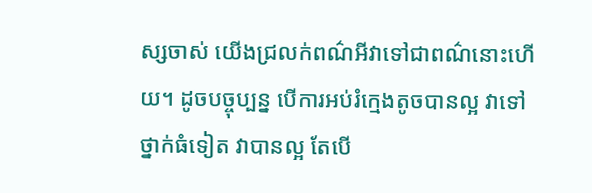ស្សចាស់ យើងជ្រលក់ពណ៌អីវាទៅជាពណ៌នោះហើយ។ ដូចបច្ចុប្បន្ន បើការអប់រំក្មេងតូចបានល្អ វាទៅថ្នាក់ធំទៀត វាបានល្អ តែបើ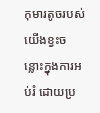កុមារតូចរបស់យើងខ្វះចន្លោះក្នុងការអប់រំ ដោយប្រ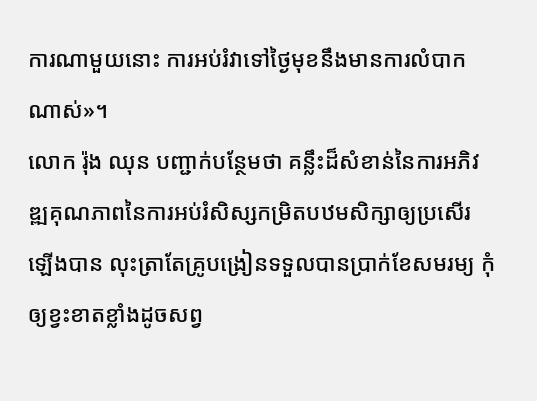ការណាមួយនោះ ការអប់រំវាទៅថ្ងៃមុខនឹងមានការលំបាកណាស់»។
លោក រ៉ុង ឈុន បញ្ជាក់បន្ថែមថា គន្លឹះដ៏សំខាន់នៃការអភិវឌ្ឍគុណភាពនៃការអប់រំសិស្សកម្រិតបឋមសិក្សាឲ្យប្រសើរឡើងបាន លុះត្រាតែគ្រូបង្រៀនទទួលបានប្រាក់ខែសមរម្យ កុំឲ្យខ្វះខាតខ្លាំងដូចសព្វ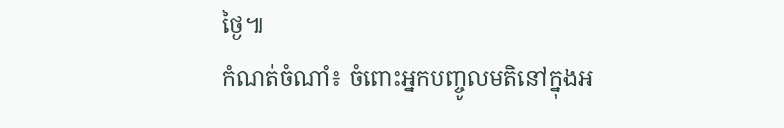ថ្ងៃ៕
កំណត់ចំណាំ៖ ចំពោះអ្នកបញ្ចូលមតិនៅក្នុងអ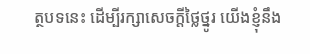ត្ថបទនេះ ដើម្បីរក្សាសេចក្ដីថ្លៃថ្នូរ យើងខ្ញុំនឹង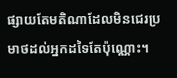ផ្សាយតែមតិណាដែលមិនជេរប្រមាថដល់អ្នកដទៃតែប៉ុណ្ណោះ។